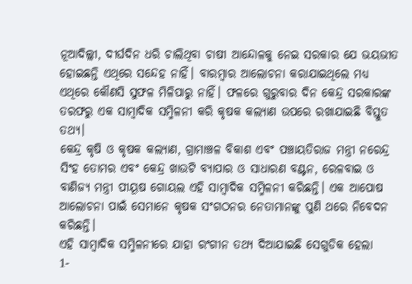ନୂଆଦିଲ୍ଲୀ, ଦୀର୍ଘଦିନ ଧରି ଚାଲିଥିବା ଚାଷୀ ଆନ୍ଦୋଳକୁ ନେଇ ସରକାର ଯେ ଭୟଭୀତ ହୋଇଛନ୍ତି ଏଥିରେ ସନ୍ଦେହ ନାହିଁ। ବାରମ୍ବାର ଆଲୋଚନା କରାଯାଇଥିଲେ ମଧ୍ୟ ଏଥିରେ କୌଣସି ସୁଫଳ ମିଳିପାରୁ ନାହିଁ। ଫଳରେ ଗୁରୁବାର ଦିନ କେନ୍ଦ୍ର ସରକାରଙ୍କ ତରଫରୁ ଏକ ସାମ୍ବାଦିକ ସମ୍ମିଳନୀ କରି କୃଷକ କଲ୍ୟାଣ ଉପରେ ରଖାଯାଇଛି ବିସ୍ତୁତ ତଥ୍ୟ।
କେନ୍ଦ୍ର କୃଷି ଓ କୃଷକ କଲ୍ୟାଣ, ଗ୍ରାମାଞ୍ଚଳ ବିକାଶ ଏବଂ ପଞ୍ଚାୟତିରାଜ ମନ୍ତ୍ରୀ ନରେନ୍ଦ୍ର ସିଂହ ତୋମର ଏବଂ କେନ୍ଦ୍ର ଖାଉଟି ବ୍ୟାପାର ଓ ସାଧାରଣ ବଣ୍ଟନ, ରେଳବାଇ ଓ ବାଣିଜ୍ୟ ମନ୍ତ୍ରୀ ପୀୟୂଷ ଗୋୟଲ ଏହି ସାମ୍ବାଦିକ ସମ୍ମିଳନୀ କରିଛନ୍ତି। ଏକ ଆପୋଷ ଆଲୋଚନା ପାଇଁ ସେମାନେ କୃଷକ ସଂଗଠନର ନେତାମାନଙ୍କୁ ପୁଣି ଥରେ ନିବେଦନ କରିଛନ୍ତି।
ଏହି ସାମ୍ବାଦିକ ସମ୍ମିଳନୀରେ ଯାହା ରଂଗୀନ ତଥ୍ୟ ଦିଆଯାଇଛି ସେଗୁଡିକ ହେଲା
1-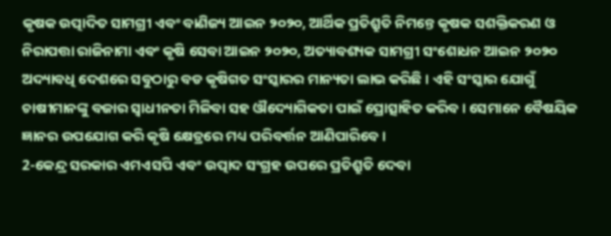କୃଷକ ଉତ୍ପାଦିତ ସାମଗ୍ରୀ ଏବଂ ବାଣିଜ୍ୟ ଆଇନ ୨୦୨୦, ଆର୍ଥିକ ପ୍ରତିଶ୍ରୁତି ନିମନ୍ତେ କୃଷକ ସଶକ୍ତିକରଣ ଓ ନିରାପତ୍ତା ରାଜିନାମା ଏବଂ କୃଷି ସେବା ଆଇନ ୨୦୨୦, ଅତ୍ୟାବଶ୍ୟକ ସାମଗ୍ରୀ ସଂଶୋଧନ ଆଇନ ୨୦୨୦ ଅଦ୍ୟାବଧି ଦେଶରେ ସବୁଠାରୁ ବଡ କୃଷିଗତ ସଂସ୍କାରର ମାନ୍ୟତା ଲାଭ କରିଛି । ଏହି ସଂସ୍କାର ଯୋଗୁଁ ଚାଷୀମାନଙ୍କୁ ବଜାର ସ୍ଵାଧୀନତା ମିଳିବା ସହ ଔଦ୍ୟୋଗିକତା ପାଇଁ ପ୍ରୋତ୍ସାହିତ କରିବ। ସେମାନେ ବୈଷୟିକ ଜ୍ଞାନର ଉପଯୋଗ କରି କୃଷି କ୍ଷେତ୍ରରେ ମଧ୍ୟ ପରିବର୍ତ୍ତନ ଆଣିପାରିବେ।
2-କେନ୍ଦ୍ର ସରକାର ଏମଏସପି ଏବଂ ଉତ୍ପାଦ ସଂଗ୍ରହ ଉପରେ ପ୍ରତିଶ୍ରୁତି ଦେବା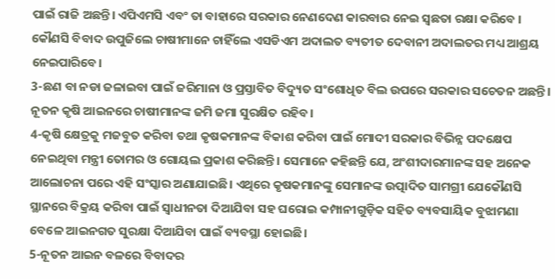ପାଇଁ ରାଜି ଅଛନ୍ତି। ଏପିଏମସି ଏବଂ ତା ବାହାରେ ସରକାର ନେଣଦେଣ କାରବାର ନେଇ ସ୍ଵଛତା ରକ୍ଷା କରିବେ । କୌଣସି ବିବାଦ ଉପୁଜିଲେ ଚାଷୀମାନେ ଚାହିଁଲେ ଏସଡିଏମ ଅଦାଲତ ବ୍ୟତୀତ ଦେବାନୀ ଅଦାଲତର ମଧ୍ୟ ଆଶ୍ରୟ ନେଇପାରିବେ।
3-ଛଣ ବା ନଡା ଜଳାଇବା ପାଇଁ ଜରିମାନା ଓ ପ୍ରସ୍ତାବିତ ବିଦ୍ୟୁତ ସଂଶୋଧିତ ବିଲ ଉପରେ ସରକାର ସଚେତନ ଅଛନ୍ତି। ନୂତନ କୃଷି ଆଇନରେ ଚାଷୀମାନଙ୍କ ଜମି ଜମା ସୁରକ୍ଷିତ ରହିବ।
4-କୃଷି କ୍ଷେତ୍ରକୁ ମଜବୁତ କରିବା ତଥା କୃଷକମାନଙ୍କ ବିକାଶ କରିବା ପାଇଁ ମୋଦୀ ସରକାର ବିଭିନ୍ନ ପଦକ୍ଷେପ ନେଇଥିବା ମନ୍ତ୍ରୀ ତୋମର ଓ ଗୋୟଲ ପ୍ରକାଶ କରିଛନ୍ତି। ସେମାନେ କହିଛନ୍ତି ଯେ, ଅଂଶୀଦାରମାନଙ୍କ ସହ ଅନେକ ଆଲୋଚନା ପରେ ଏହି ସଂସ୍କାର ଅଣାଯାଇଛି। ଏଥିରେ କୃଷକମାନଙ୍କୁ ସେମାନଙ୍କ ଉତ୍ପାଦିତ ସାମଗ୍ରୀ ଯେକୌଣସି ସ୍ଥାନରେ ବିକ୍ରୟ କରିବା ପାଇଁ ସ୍ଵାଧୀନତା ଦିଆଯିବା ସହ ଘରୋଇ କମ୍ପାନୀଗୁଡ଼ିକ ସହିତ ବ୍ୟବସାୟିକ ବୁଝାମଣା ବେଳେ ଆଇନଗତ ସୁରକ୍ଷା ଦିଆଯିବା ପାଇଁ ବ୍ୟବସ୍ଥା ହୋଇଛି।
5-ନୂତନ ଆଇନ ବଳରେ ବିବାଦର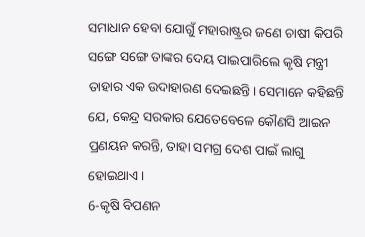ସମାଧାନ ହେବା ଯୋଗୁଁ ମହାରାଷ୍ଟ୍ରର ଜଣେ ଚାଷୀ କିପରି ସଙ୍ଗେ ସଙ୍ଗେ ତାଙ୍କର ଦେୟ ପାଇପାରିଲେ କୃଷି ମନ୍ତ୍ରୀ ତାହାର ଏକ ଉଦାହାରଣ ଦେଇଛନ୍ତି। ସେମାନେ କହିଛନ୍ତି ଯେ, କେନ୍ଦ୍ର ସରକାର ଯେତେବେଳେ କୌଣସି ଆଇନ ପ୍ରଣୟନ କରନ୍ତି, ତାହା ସମଗ୍ର ଦେଶ ପାଇଁ ଲାଗୁ ହୋଇଥାଏ।
6-କୃଷି ବିପଣନ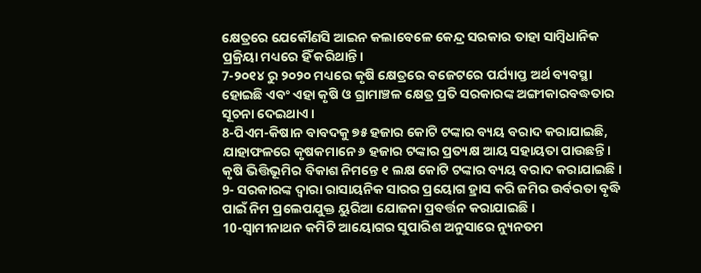କ୍ଷେତ୍ରରେ ଯେକୌଣସି ଆଇନ କଲାବେଳେ କେନ୍ଦ୍ର ସରକାର ତାହା ସାମ୍ବିଧାନିକ ପ୍ରକ୍ରିୟା ମଧ୍ୟରେ ହିଁ କରିଥାନ୍ତି।
7-୨୦୧୪ ରୁ ୨୦୨୦ ମଧ୍ୟରେ କୃଷି କ୍ଷେତ୍ରରେ ବଜେଟରେ ପର୍ଯ୍ୟାପ୍ତ ଅର୍ଥ ବ୍ୟବସ୍ଥା ହୋଇଛି ଏବଂ ଏହା କୃଷି ଓ ଗ୍ରାମାଞ୍ଚଳ କ୍ଷେତ୍ର ପ୍ରତି ସରକାରଙ୍କ ଅଙ୍ଗୀକାରବଦ୍ଧତାର ସୂଚନା ଦେଇଥାଏ।
8-ପିଏମ-କିଷାନ ବାବଦକୁ ୭୫ ହଜାର କୋଟି ଟଙ୍କାର ବ୍ୟୟ ବରାଦ କରାଯାଇଛି, ଯାହାଫଳରେ କୃଷକମାନେ ୬ ହଜାର ଟଙ୍କାର ପ୍ରତ୍ୟକ୍ଷ ଆୟ ସହାୟତା ପାଉଛନ୍ତି। କୃଷି ଭିତ୍ତିଭୂମିର ବିକାଶ ନିମନ୍ତେ ୧ ଲକ୍ଷ କୋଟି ଟଙ୍କାର ବ୍ୟୟ ବରାଦ କରାଯାଇଛି।
9- ସରକାରଙ୍କ ଦ୍ଵାରା ରାସାୟନିକ ସାରର ପ୍ରୟୋଗ ହ୍ରାସ କରି ଜମିର ଉର୍ବରତା ବୃଦ୍ଧି ପାଇଁ ନିମ ପ୍ରଲେପଯୁକ୍ତ ୟୁରିଆ ଯୋଜନା ପ୍ରବର୍ତ୍ତନ କରାଯାଇଛି ।
10-ସ୍ଵାମୀନାଥନ କମିଟି ଆୟୋଗର ସୁପାରିଶ ଅନୁସାରେ ନ୍ୟୁନତମ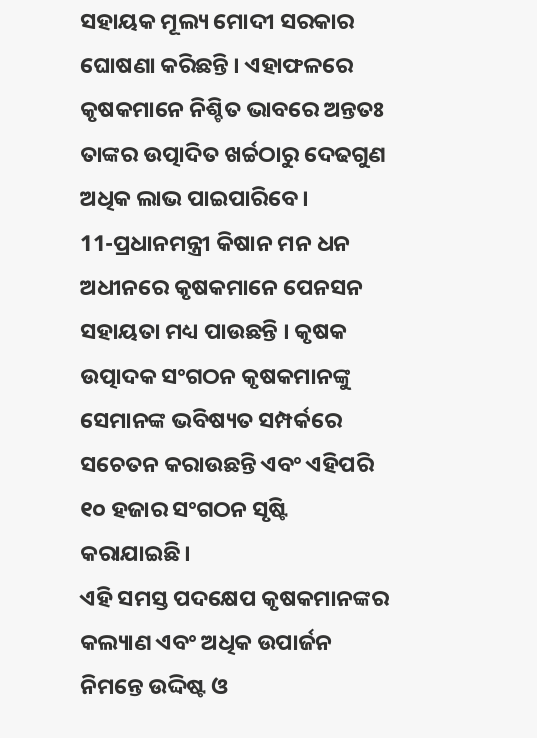ସହାୟକ ମୂଲ୍ୟ ମୋଦୀ ସରକାର ଘୋଷଣା କରିଛନ୍ତି । ଏହାଫଳରେ କୃଷକମାନେ ନିଶ୍ଚିତ ଭାବରେ ଅନ୍ତତଃ ତାଙ୍କର ଉତ୍ପାଦିତ ଖର୍ଚ୍ଚଠାରୁ ଦେଢଗୁଣ ଅଧିକ ଲାଭ ପାଇପାରିବେ।
11-ପ୍ରଧାନମନ୍ତ୍ରୀ କିଷାନ ମନ ଧନ ଅଧୀନରେ କୃଷକମାନେ ପେନସନ ସହାୟତା ମଧ୍ୟ ପାଉଛନ୍ତି । କୃଷକ ଉତ୍ପାଦକ ସଂଗଠନ କୃଷକମାନଙ୍କୁ ସେମାନଙ୍କ ଭବିଷ୍ୟତ ସମ୍ପର୍କରେ ସଚେତନ କରାଉଛନ୍ତି ଏବଂ ଏହିପରି ୧୦ ହଜାର ସଂଗଠନ ସୃଷ୍ଟି କରାଯାଇଛି।
ଏହି ସମସ୍ତ ପଦକ୍ଷେପ କୃଷକମାନଙ୍କର କଲ୍ୟାଣ ଏବଂ ଅଧିକ ଉପାର୍ଜନ ନିମନ୍ତେ ଉଦ୍ଦିଷ୍ଟ ଓ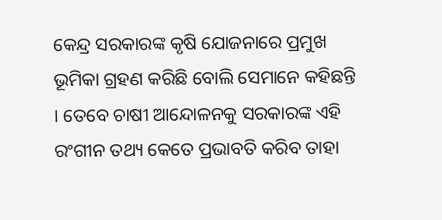କେନ୍ଦ୍ର ସରକାରଙ୍କ କୃଷି ଯୋଜନାରେ ପ୍ରମୁଖ ଭୂମିକା ଗ୍ରହଣ କରିଛି ବୋଲି ସେମାନେ କହିଛନ୍ତି । ତେବେ ଚାଷୀ ଆନ୍ଦୋଳନକୁ ସରକାରଙ୍କ ଏହି ରଂଗୀନ ତଥ୍ୟ କେତେ ପ୍ରଭାବତି କରିବ ତାହା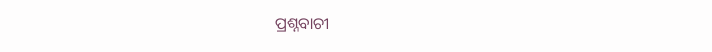ପ୍ରଶ୍ନବାଚୀ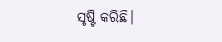ସୃଷ୍ଟି କରିଛି।